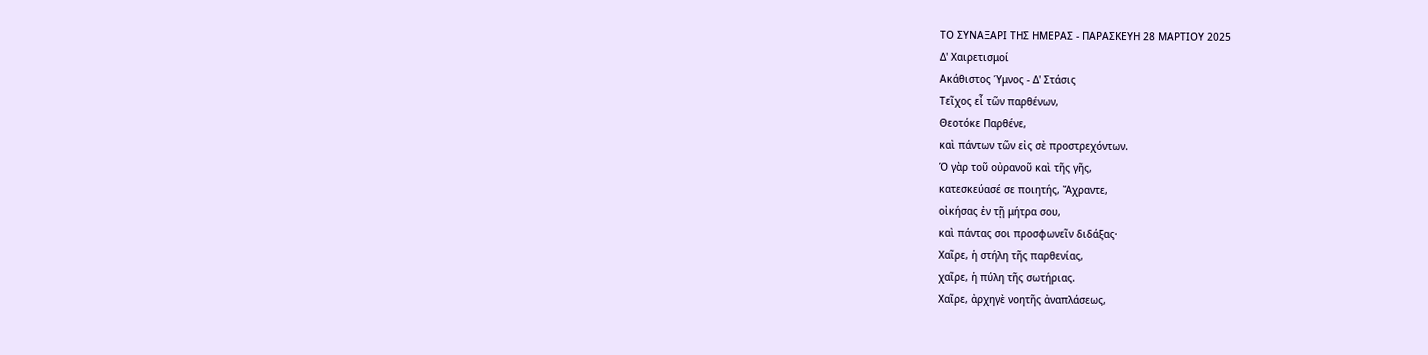ΤΟ ΣΥΝΑΞΑΡΙ ΤΗΣ ΗΜΕΡΑΣ - ΠΑΡΑΣΚΕΥΗ 28 ΜΑΡΤΙΟΥ 2025
Δ' Χαιρετισμοί
Ακάθιστος Ύμνος - Δ' Στάσις
Τεῖχος εἶ τῶν παρθένων,
Θεοτόκε Παρθένε,
καὶ πάντων τῶν εἰς σὲ προστρεχόντων.
Ὁ γὰρ τοῦ οὐρανοῦ καὶ τῆς γῆς,
κατεσκεύασέ σε ποιητής, Ἄχραντε,
οἰκήσας ἐν τῇ μήτρα σου,
καὶ πάντας σοι προσφωνεῖν διδάξας·
Χαῖρε, ἡ στήλη τῆς παρθενίας,
χαῖρε, ἡ πύλη τῆς σωτήριας.
Χαῖρε, ἀρχηγὲ νοητῆς ἀναπλάσεως,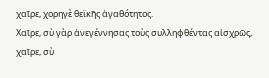χαῖρε, χορηγὲ θεϊκῆς ἀγαθότητος.
Χαῖρε, σὺ γὰρ ἀνεγέννησας τοὺς συλληφθέντας αἰσχρῶς,
χαῖρε, σὺ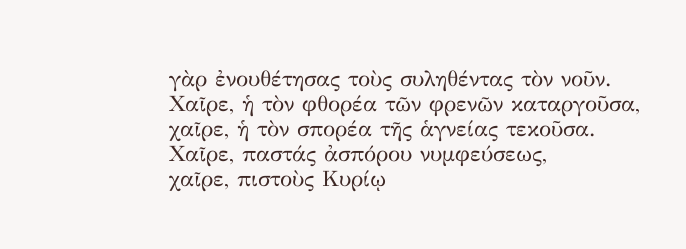γὰρ ἐνουθέτησας τοὺς συληθέντας τὸν νοῦν.
Χαῖρε, ἡ τὸν φθορέα τῶν φρενῶν καταργοῦσα,
χαῖρε, ἡ τὸν σπορέα τῆς ἁγνείας τεκοῦσα.
Χαῖρε, παστάς ἀσπόρου νυμφεύσεως,
χαῖρε, πιστοὺς Κυρίῳ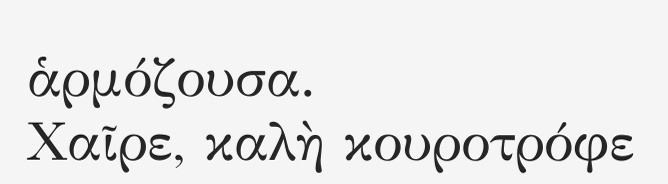ἁρμόζουσα.
Χαῖρε, καλὴ κουροτρόφε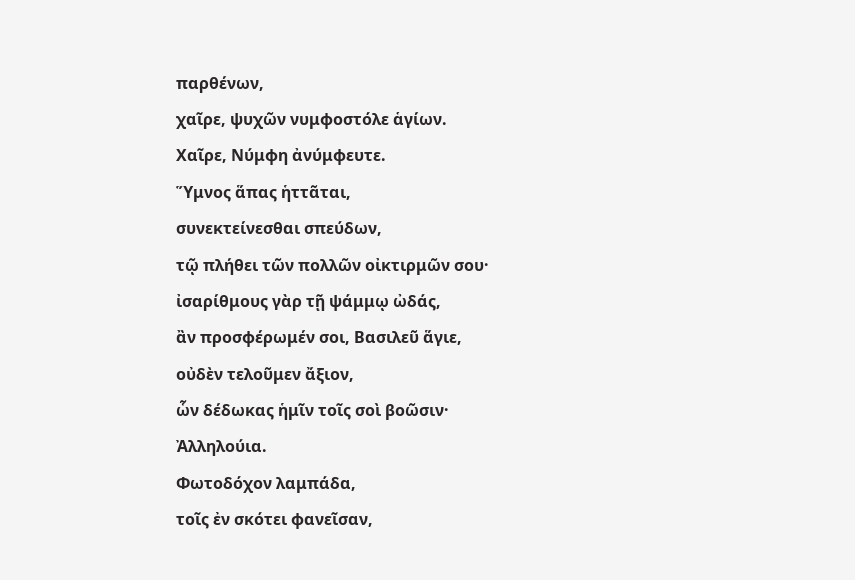παρθένων,
χαῖρε, ψυχῶν νυμφοστόλε ἁγίων.
Χαῖρε, Νύμφη ἀνύμφευτε.
Ὕμνος ἅπας ἡττᾶται,
συνεκτείνεσθαι σπεύδων,
τῷ πλήθει τῶν πολλῶν οἰκτιρμῶν σου·
ἰσαρίθμους γὰρ τῇ ψάμμῳ ὠδάς,
ἂν προσφέρωμέν σοι, Βασιλεῦ ἅγιε,
οὐδὲν τελοῦμεν ἄξιον,
ὧν δέδωκας ἡμῖν τοῖς σοὶ βοῶσιν·
Ἀλληλούια.
Φωτοδόχον λαμπάδα,
τοῖς ἐν σκότει φανεῖσαν,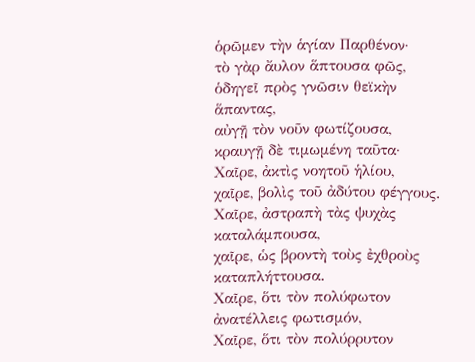ὁρῶμεν τὴν ἁγίαν Παρθένον·
τὸ γὰρ ἄυλον ἅπτουσα φῶς,
ὁδηγεῖ πρὸς γνῶσιν θεϊκὴν ἅπαντας,
αὐγῇ τὸν νοῦν φωτίζουσα,
κραυγῇ δὲ τιμωμένη ταῦτα·
Χαῖρε, ἀκτὶς νοητοῦ ἡλίου,
χαῖρε, βολὶς τοῦ ἀδύτου φέγγους.
Χαῖρε, ἀστραπὴ τὰς ψυχὰς καταλάμπουσα,
χαῖρε, ὡς βροντὴ τοὺς ἐχθροὺς καταπλήττουσα.
Χαῖρε, ὅτι τὸν πολύφωτον ἀνατέλλεις φωτισμόν,
Χαῖρε, ὅτι τὸν πολύρρυτον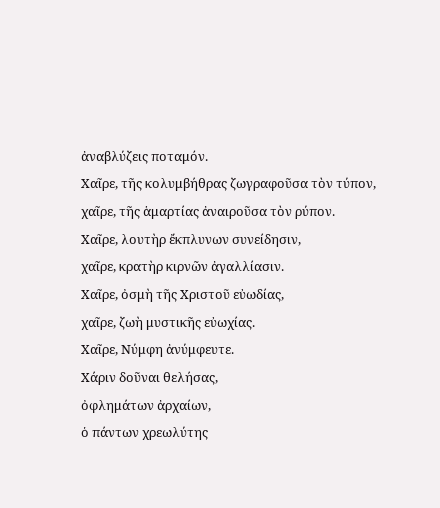ἀναβλύζεις ποταμόν.
Χαῖρε, τῆς κολυμβήθρας ζωγραφοῦσα τὸν τύπον,
χαῖρε, τῆς ἁμαρτίας ἀναιροῦσα τὸν ρύπον.
Χαῖρε, λουτὴρ ἔκπλυνων συνείδησιν,
χαῖρε, κρατὴρ κιρνῶν ἀγαλλίασιν.
Χαῖρε, ὀσμὴ τῆς Χριστοῦ εὐωδίας,
χαῖρε, ζωὴ μυστικῆς εὐωχίας.
Χαῖρε, Νύμφη ἀνύμφευτε.
Χάριν δοῦναι θελήσας,
ὀφλημάτων ἀρχαίων,
ὁ πάντων χρεωλύτης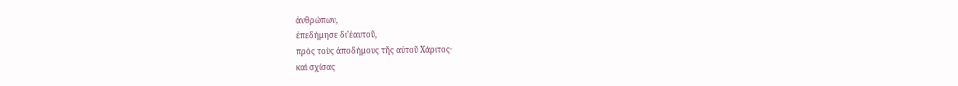ἀνθρώπων,
ἐπεδήμησε δι’ἑαυτοῦ,
πρὸς τοὺς ἀποδήμους τῆς αὐτοῦ Χάριτος·
καὶ σχίσας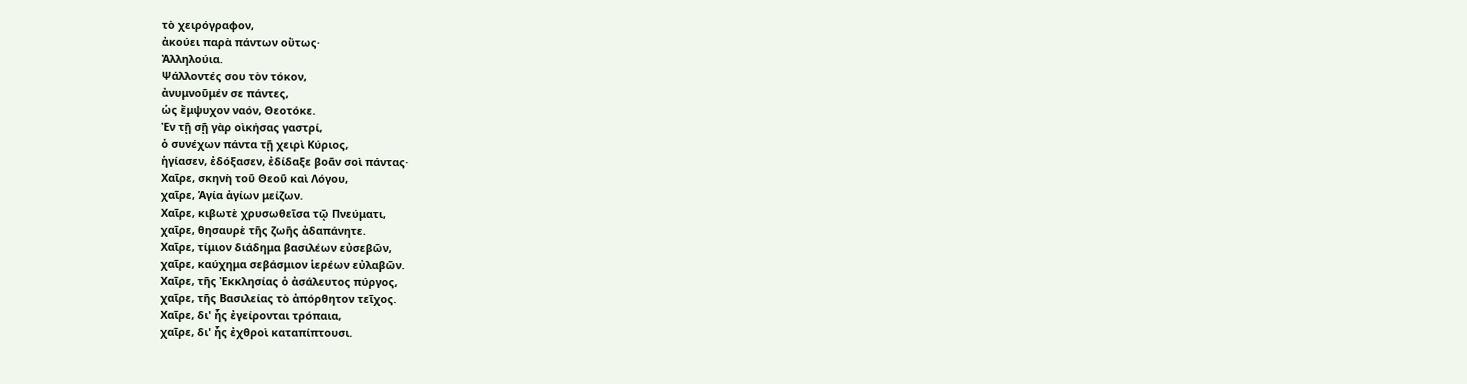τὸ χειρόγραφον,
ἀκούει παρὰ πάντων οὕτως·
Ἀλληλούια.
Ψάλλοντές σου τὸν τόκον,
ἀνυμνοῦμέν σε πάντες,
ὡς ἔμψυχον ναόν, Θεοτόκε.
Ἐν τῇ σῇ γὰρ οὶκήσας γαστρί,
ὁ συνέχων πάντα τῇ χειρὶ Κύριος,
ἡγίασεν, ἐδόξασεν, ἐδίδαξε βοᾶν σοὶ πάντας·
Χαῖρε, σκηνὴ τοῦ Θεοῦ καὶ Λόγου,
χαῖρε, Ἁγία ἁγίων μείζων.
Χαῖρε, κιβωτὲ χρυσωθεῖσα τῷ Πνεύματι,
χαῖρε, θησαυρὲ τῆς ζωῆς ἀδαπάνητε.
Χαῖρε, τίμιον διάδημα βασιλέων εὐσεβῶν,
χαῖρε, καύχημα σεβάσμιον ἱερέων εὐλαβῶν.
Χαῖρε, τῆς Ἐκκλησίας ὁ ἀσάλευτος πύργος,
χαῖρε, τῆς Βασιλείας τὸ ἀπόρθητον τεῖχος.
Χαῖρε, δι' ἧς ἐγείρονται τρόπαια,
χαῖρε, δι' ἧς ἐχθροὶ καταπίπτουσι.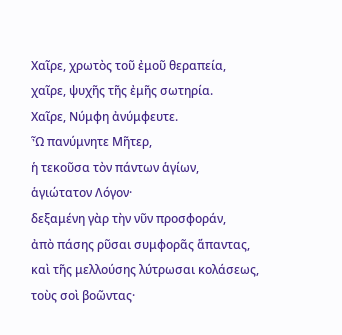Χαῖρε, χρωτὸς τοῦ ἐμοῦ θεραπεία,
χαῖρε, ψυχῆς τῆς ἐμῆς σωτηρία.
Χαῖρε, Νύμφη ἀνύμφευτε.
Ὦ πανύμνητε Μῆτερ,
ἡ τεκοῦσα τὸν πάντων ἁγίων,
ἁγιώτατον Λόγον·
δεξαμένη γὰρ τὴν νῦν προσφοράν,
ἀπὸ πάσης ρῦσαι συμφορᾶς ἅπαντας,
καὶ τῆς μελλούσης λύτρωσαι κολάσεως,
τοὺς σοὶ βοῶντας·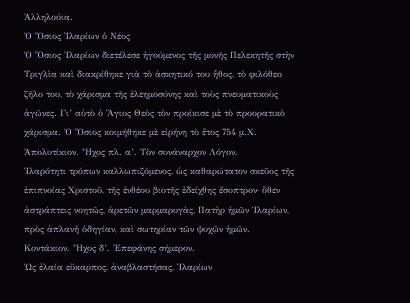Ἀλληλούια.
Ὁ Ὅσιος Ἰλαρίων ὁ Νέος
Ὁ Ὅσιος Ἰλαρίων διετέλεσε ἡγούμενος τῆς μονῆς Πελεκητῆς στὴν Τριγλὶα καὶ διακρίθηκε γιὰ τὸ ἀσκητικό του ἦθος, τὸ φιλόθεο ζῆλο του, τὸ χάρισμα τῆς ἐλεημοσύνης καὶ τοὺς πνευματικοὺς ἀγῶνες. Γι’ αὐτὸ ὁ Ἅγιος Θεὸς τὸν προίκισε μὲ τὸ προορατικὸ χάρισμα. Ὁ Ὅσιος κοιμήθηκε μὲ εἰρήνη τὸ ἔτος 754 μ.Χ.
Ἀπολυτίκιον. Ἦχος πλ. α’. Τὸν συνάναρχον Λόγον.
Ἱλαρότητι τρόπων καλλωπιζόμενος, ὡς καθαρώτατον σκεῦος τῆς ἐπιπνοίας Χριστοῦ, τῆς ἐνθέου βιοτῆς ἐδείχθης ἔσοπτρον· ὅθεν ἀστράπτεις νοητῶς, ἀρετῶν μαρμαρυγὰς, Πατὴρ ἡμῶν Ἱλαρίων, πρὸς ἀπλανῆ ὁδηγίαν, καὶ σωτηρίαν τῶν ψυχῶν ἡμῶν.
Κοντάκιον. Ἦχος δ’. Ἐπεφάνης σήμερον.
Ὡς ἐλαία εὔκαρπος, ἀναβλαστήσας, Ἱλαρίων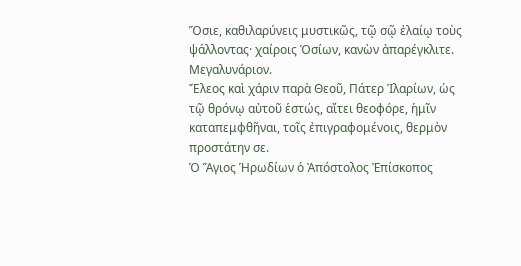Ὅσιε, καθιλαρύνεις μυστικῶς, τῷ σῷ ἐλαίῳ τοὺς ψάλλοντας· χαίροις Ὁσίων, κανὼν ἀπαρέγκλιτε.
Μεγαλυνάριον.
Ἔλεος καὶ χάριν παρὰ Θεοῦ, Πάτερ Ἱλαρίων, ὡς τῷ θρόνῳ αὐτοῦ ἑστώς, αἴτει θεοφόρε, ἡμῖν καταπεμφθῆναι, τοῖς ἐπιγραφομένοις, θερμὸν προστάτην σε.
Ὁ Ἅγιος Ἡρωδίων ὁ Ἀπόστολος Ἐπίσκοπος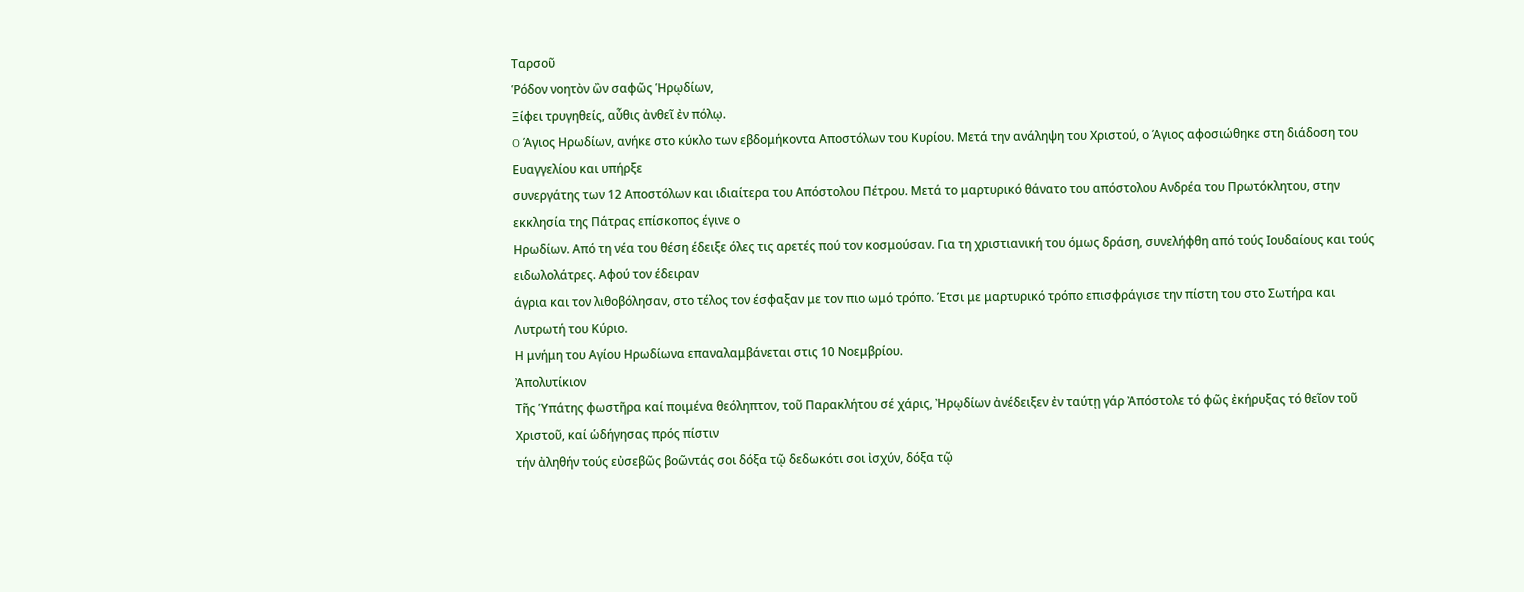Ταρσοῦ
Ῥόδον νοητὸν ὢν σαφῶς Ἡρῳδίων,
Ξίφει τρυγηθείς, αὖθις ἀνθεῖ ἐν πόλῳ.
O Άγιος Ηρωδίων, ανήκε στο κύκλο των εβδομήκοντα Αποστόλων του Κυρίου. Μετά την ανάληψη του Χριστού, ο Άγιος αφοσιώθηκε στη διάδοση του Ευαγγελίου και υπήρξε
συνεργάτης των 12 Αποστόλων και ιδιαίτερα του Απόστολου Πέτρου. Μετά το μαρτυρικό θάνατο του απόστολου Ανδρέα του Πρωτόκλητου, στην εκκλησία της Πάτρας επίσκοπος έγινε ο
Ηρωδίων. Από τη νέα του θέση έδειξε όλες τις αρετές πού τον κοσμούσαν. Για τη χριστιανική του όμως δράση, συνελήφθη από τούς Ιουδαίους και τούς ειδωλολάτρες. Αφού τον έδειραν
άγρια και τον λιθοβόλησαν, στο τέλος τον έσφαξαν με τον πιο ωμό τρόπο. Έτσι με μαρτυρικό τρόπο επισφράγισε την πίστη του στο Σωτήρα και Λυτρωτή του Κύριο.
Η μνήμη του Αγίου Ηρωδίωνα επαναλαμβάνεται στις 10 Nοεμβρίου.
Ἀπολυτίκιον
Τῆς Ὑπάτης φωστῆρα καί ποιμένα θεόληπτον, τοῦ Παρακλήτου σέ χάρις, Ἠρῳδίων ἀνέδειξεν ἐν ταύτῃ γάρ Ἀπόστολε τό φῶς ἐκήρυξας τό θεῖον τοῦ Χριστοῦ, καί ὡδήγησας πρός πίστιν
τήν ἀληθήν τούς εὐσεβῶς βοῶντάς σοι δόξα τῷ δεδωκότι σοι ἰσχύν, δόξα τῷ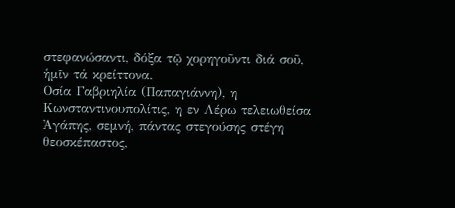στεφανώσαντι, δόξα τῷ χορηγοῦντι διά σοῦ, ἡμῖν τά κρείττονα.
Οσία Γαβριηλία (Παπαγιάννη), η Κωνσταντινουπολίτις, η εν Λέρω τελειωθείσα
Ἀγάπης, σεμνή, πάντας στεγούσης στέγη
θεοσκέπαστος,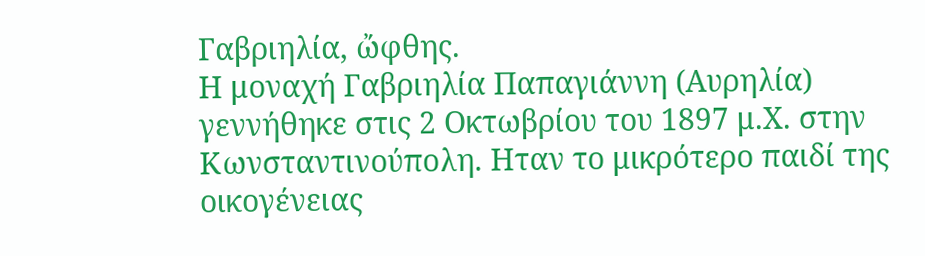Γαβριηλία, ὤφθης.
Η μοναχή Γαβριηλία Παπαγιάννη (Αυρηλία) γεννήθηκε στις 2 Οκτωβρίου του 1897 μ.Χ. στην Κωνσταντινούπολη. Ηταν το μικρότερο παιδί της οικογένειας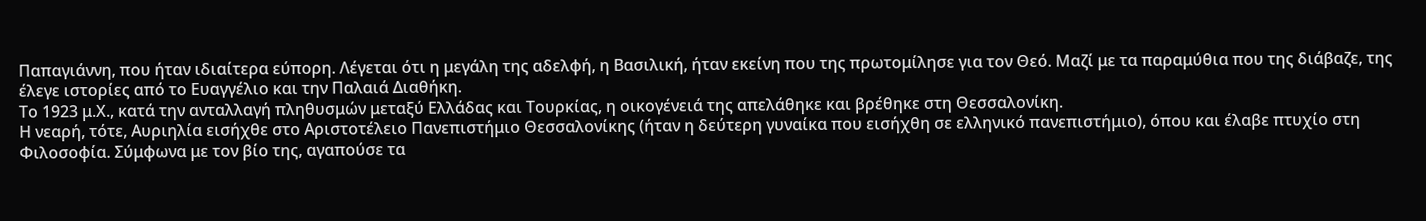Παπαγιάννη, που ήταν ιδιαίτερα εύπορη. Λέγεται ότι η μεγάλη της αδελφή, η Βασιλική, ήταν εκείνη που της πρωτομίλησε για τον Θεό. Μαζί με τα παραμύθια που της διάβαζε, της έλεγε ιστορίες από το Ευαγγέλιο και την Παλαιά Διαθήκη.
Το 1923 μ.Χ., κατά την ανταλλαγή πληθυσμών μεταξύ Ελλάδας και Τουρκίας, η οικογένειά της απελάθηκε και βρέθηκε στη Θεσσαλονίκη.
Η νεαρή, τότε, Αυριηλία εισήχθε στο Αριστοτέλειο Πανεπιστήμιο Θεσσαλονίκης (ήταν η δεύτερη γυναίκα που εισήχθη σε ελληνικό πανεπιστήμιο), όπου και έλαβε πτυχίο στη Φιλοσοφία. Σύμφωνα με τον βίο της, αγαπούσε τα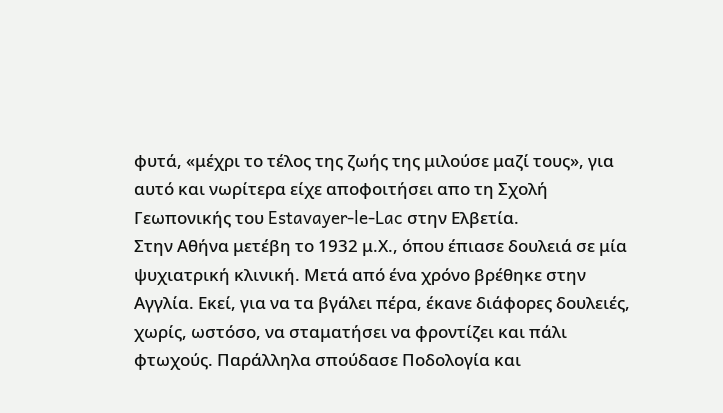φυτά, «μέχρι το τέλος της ζωής της μιλούσε μαζί τους», για αυτό και νωρίτερα είχε αποφοιτήσει απο τη Σχολή Γεωπονικής του Estavayer-le-Lac στην Ελβετία.
Στην Αθήνα μετέβη το 1932 μ.Χ., όπου έπιασε δουλειά σε μία ψυχιατρική κλινική. Μετά από ένα χρόνο βρέθηκε στην Αγγλία. Εκεί, για να τα βγάλει πέρα, έκανε διάφορες δουλειές, χωρίς, ωστόσο, να σταματήσει να φροντίζει και πάλι φτωχούς. Παράλληλα σπούδασε Ποδολογία και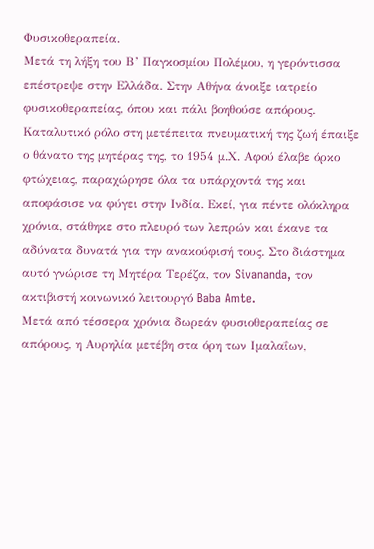Φυσικοθεραπεία.
Μετά τη λήξη του Β’ Παγκοσμίου Πολέμου, η γερόντισσα επέστρεψε στην Ελλάδα. Στην Αθήνα άνοιξε ιατρείο φυσικοθεραπείας, όπου και πάλι βοηθούσε απόρους.
Καταλυτικό ρόλο στη μετέπειτα πνευματική της ζωή έπαιξε ο θάνατο της μητέρας της, το 1954 μ.Χ. Αφού έλαβε όρκο φτώχειας, παραχώρησε όλα τα υπάρχοντά της και αποφάσισε να φύγει στην Ινδία. Εκεί, για πέντε ολόκληρα χρόνια, στάθηκε στο πλευρό των λεπρών και έκανε τα αδύνατα δυνατά για την ανακούφισή τους. Στο διάστημα αυτό γνώρισε τη Μητέρα Τερέζα, τον Sivananda, τον ακτιβιστή κοινωνικό λειτουργό Baba Amte.
Μετά από τέσσερα χρόνια δωρεάν φυσιοθεραπείας σε απόρους, η Αυρηλία μετέβη στα όρη των Ιμαλαΐων,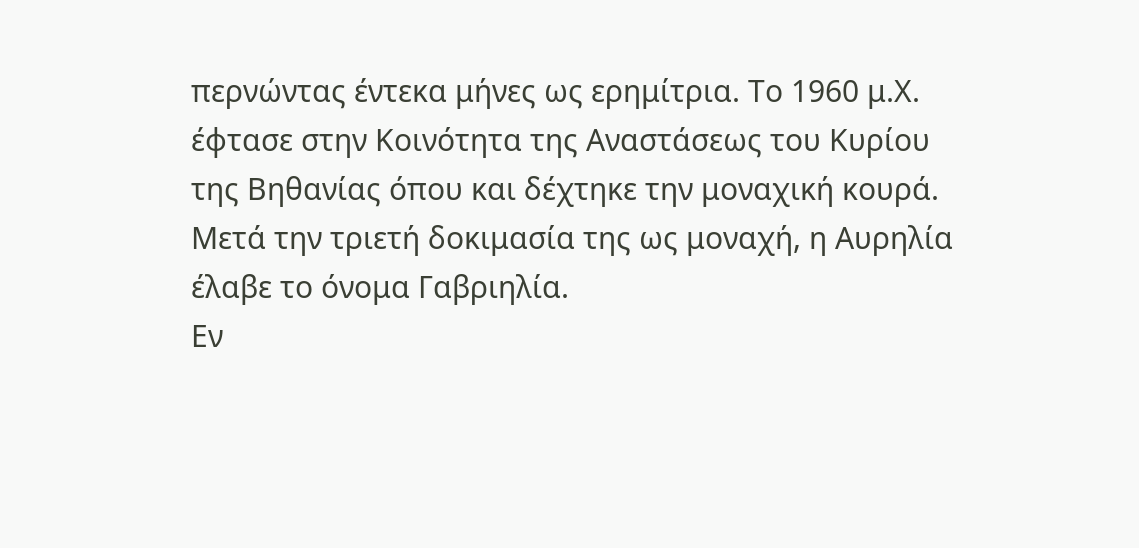περνώντας έντεκα μήνες ως ερημίτρια. Το 1960 μ.Χ. έφτασε στην Κοινότητα της Αναστάσεως του Κυρίου της Βηθανίας όπου και δέχτηκε την μοναχική κουρά. Μετά την τριετή δοκιμασία της ως μοναχή, η Αυρηλία έλαβε το όνομα Γαβριηλία.
Εν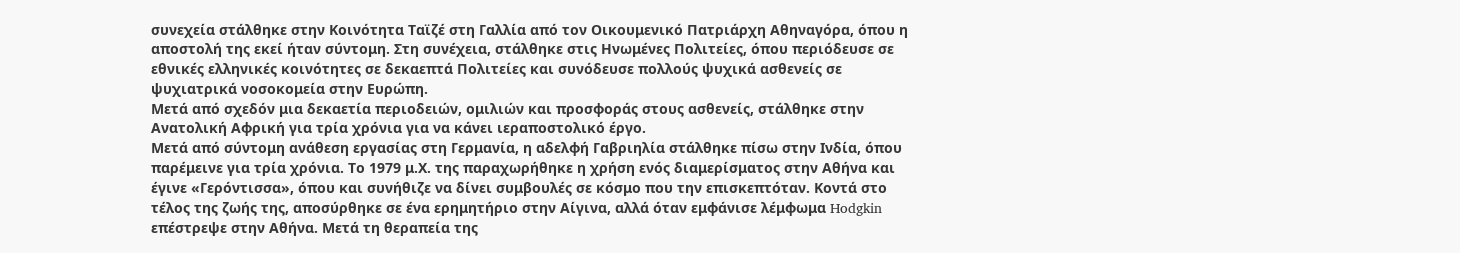συνεχεία στάλθηκε στην Κοινότητα Ταϊζέ στη Γαλλία από τον Οικουμενικό Πατριάρχη Αθηναγόρα, όπου η αποστολή της εκεί ήταν σύντομη. Στη συνέχεια, στάλθηκε στις Ηνωμένες Πολιτείες, όπου περιόδευσε σε εθνικές ελληνικές κοινότητες σε δεκαεπτά Πολιτείες και συνόδευσε πολλούς ψυχικά ασθενείς σε ψυχιατρικά νοσοκομεία στην Ευρώπη.
Μετά από σχεδόν μια δεκαετία περιοδειών, ομιλιών και προσφοράς στους ασθενείς, στάλθηκε στην Ανατολική Αφρική για τρία χρόνια για να κάνει ιεραποστολικό έργο.
Μετά από σύντομη ανάθεση εργασίας στη Γερμανία, η αδελφή Γαβριηλία στάλθηκε πίσω στην Ινδία, όπου παρέμεινε για τρία χρόνια. Το 1979 μ.Χ. της παραχωρήθηκε η χρήση ενός διαμερίσματος στην Αθήνα και έγινε «Γερόντισσα», όπου και συνήθιζε να δίνει συμβουλές σε κόσμο που την επισκεπτόταν. Κοντά στο τέλος της ζωής της, αποσύρθηκε σε ένα ερημητήριο στην Αίγινα, αλλά όταν εμφάνισε λέμφωμα Hodgkin επέστρεψε στην Αθήνα. Μετά τη θεραπεία της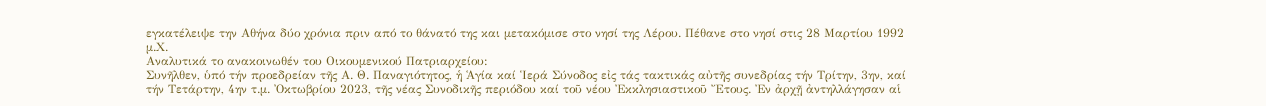εγκατέλειψε την Αθήνα δύο χρόνια πριν από το θάνατό της και μετακόμισε στο νησί της Λέρου. Πέθανε στο νησί στις 28 Μαρτίου 1992 μ.Χ.
Αναλυτικά το ανακοινωθέν του Οικουμενικού Πατριαρχείου:
Συνῆλθεν, ὑπό τήν προεδρείαν τῆς Α. Θ. Παναγιότητος, ἡ Ἁγία καί Ἱερά Σύνοδος εἰς τάς τακτικάς αὐτῆς συνεδρίας τήν Τρίτην, 3ην, καί τήν Τετάρτην, 4ην τ.μ. Ὀκτωβρίου 2023, τῆς νέας Συνοδικῆς περιόδου καί τοῦ νέου Ἐκκλησιαστικοῦ Ἔτους. Ἐν ἀρχῇ ἀντηλλάγησαν αἱ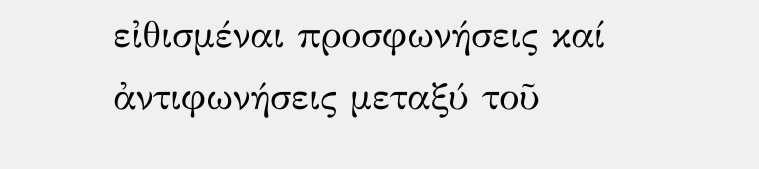εἰθισμέναι προσφωνήσεις καί ἀντιφωνήσεις μεταξύ τοῦ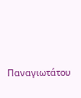Παναγιωτάτου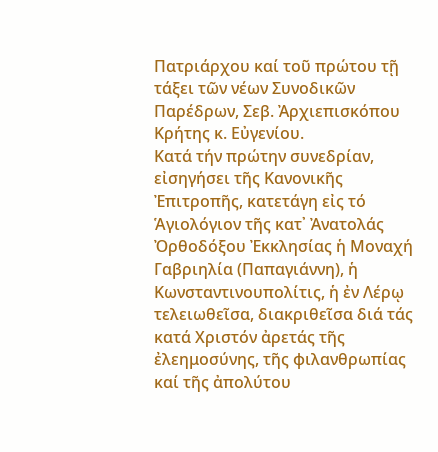Πατριάρχου καί τοῦ πρώτου τῇ τάξει τῶν νέων Συνοδικῶν Παρέδρων, Σεβ. Ἀρχιεπισκόπου Κρήτης κ. Εὐγενίου.
Κατά τήν πρώτην συνεδρίαν, εἰσηγήσει τῆς Κανονικῆς Ἐπιτροπῆς, κατετάγη εἰς τό Ἁγιολόγιον τῆς κατ᾿ Ἀνατολάς Ὀρθοδόξου Ἐκκλησίας ἡ Μοναχή Γαβριηλία (Παπαγιάννη), ἡ Κωνσταντινουπολίτις, ἡ ἐν Λέρῳ τελειωθεῖσα, διακριθεῖσα διά τάς κατά Χριστόν ἀρετάς τῆς ἐλεημοσύνης, τῆς φιλανθρωπίας καί τῆς ἀπολύτου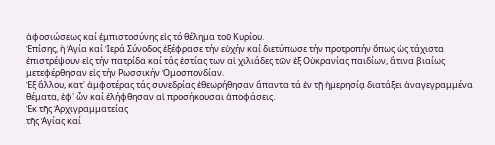ἀφοσιώσεως καί ἐμπιστοσύνης εἰς τό θέλημα τοῦ Κυρίου.
Ἐπίσης, ἡ Ἁγία καί Ἱερά Σύνοδος ἐξέφρασε τήν εὐχήν καί διετύπωσε τήν προτροπήν ὅπως ὡς τάχιστα ἐπιστρέψουν εἰς τήν πατρίδα καί τάς ἑστίας των αἱ χιλιάδες τῶν ἐξ Οὐκρανίας παιδίων, ἅτινα βιαίως μετεφέρθησαν εἰς τήν Ρωσσικήν Ὁμοσπονδίαν.
Ἐξ ἄλλου, κατ᾿ ἀμφοτέρας τάς συνεδρίας ἐθεωρήθησαν ἅπαντα τά ἐν τῇ ἡμερησίᾳ διατάξει ἀναγεγραμμένα θέματα, ἐφ᾿ ὧν καί ἐλήφθησαν αἱ προσήκουσαι ἀποφάσεις.
Ἐκ τῆς Ἀρχιγραμματείας
τῆς Ἁγίας καί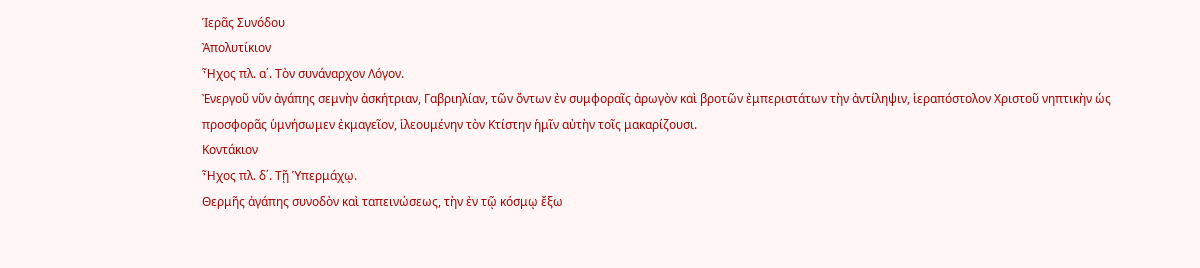Ἱερᾶς Συνόδου
Ἀπολυτίκιον
Ἦχος πλ. α΄. Τὸν συνάναρχον Λόγον.
Ἐνεργοῦ νῦν ἀγάπης σεμνὴν ἀσκήτριαν, Γαβριηλίαν, τῶν ὄντων ἐν συμφοραῖς ἀρωγὸν καὶ βροτῶν ἐμπεριστάτων τὴν ἀντίληψιν, ἱεραπόστολον Χριστοῦ νηπτικὴν ὡς προσφορᾶς ὑμνήσωμεν ἐκμαγεῖον, ἱλεουμένην τὸν Κτίστην ἡμῖν αὐτὴν τοῖς μακαρίζουσι.
Κοντάκιον
Ἦχος πλ. δ΄. Τῇ Ὑπερμάχῳ.
Θερμῆς ἀγάπης συνοδὸν καὶ ταπεινώσεως, τὴν ἐν τῷ κόσμῳ ἔξω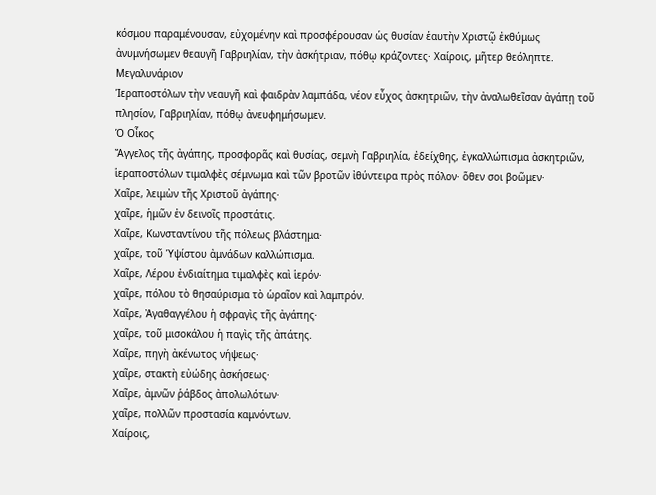κόσμου παραμένουσαν, εὐχομένην καὶ προσφέρουσαν ὡς θυσίαν ἑαυτὴν Χριστῷ ἐκθύμως ἀνυμνήσωμεν θεαυγῆ Γαβριηλίαν, τὴν ἀσκήτριαν, πόθῳ κράζοντες· Χαίροις, μῆτερ θεόληπτε.
Μεγαλυνάριον
Ἱεραποστόλων τὴν νεαυγῆ καὶ φαιδρὰν λαμπάδα, νέον εὖχος ἀσκητριῶν, τὴν ἀναλωθεῖσαν ἀγάπῃ τοῦ πλησίον, Γαβριηλίαν, πόθῳ ἀνευφημήσωμεν.
Ὁ Οἶκος
Ἄγγελος τῆς ἀγάπης, προσφορᾶς καὶ θυσίας, σεμνὴ Γαβριηλία, ἐδείχθης, ἐγκαλλώπισμα ἀσκητριῶν, ἱεραποστόλων τιμαλφὲς σέμνωμα καὶ τῶν βροτῶν ἰθύντειρα πρὸς πόλον· ὅθεν σοι βοῶμεν·
Χαῖρε, λειμὼν τῆς Χριστοῦ ἀγάπης·
χαῖρε, ἡμῶν ἐν δεινοῖς προστάτις.
Χαῖρε, Κωνσταντίνου τῆς πόλεως βλάστημα·
χαῖρε, τοῦ Ὑψίστου ἀμνάδων καλλώπισμα.
Χαῖρε, Λέρου ἐνδιαίτημα τιμαλφὲς καὶ ἱερόν·
χαῖρε, πόλου τὸ θησαύρισμα τὸ ὡραῖον καὶ λαμπρόν.
Χαῖρε, Ἀγαθαγγέλου ἡ σφραγὶς τῆς ἀγάπης·
χαῖρε, τοῦ μισοκάλου ἡ παγὶς τῆς ἀπάτης.
Χαῖρε, πηγὴ ἀκένωτος νήψεως·
χαῖρε, στακτὴ εὐώδης ἀσκήσεως·
Χαῖρε, ἀμνῶν ῥάβδος ἀπολωλότων·
χαῖρε, πολλῶν προστασία καμνόντων.
Χαίροις,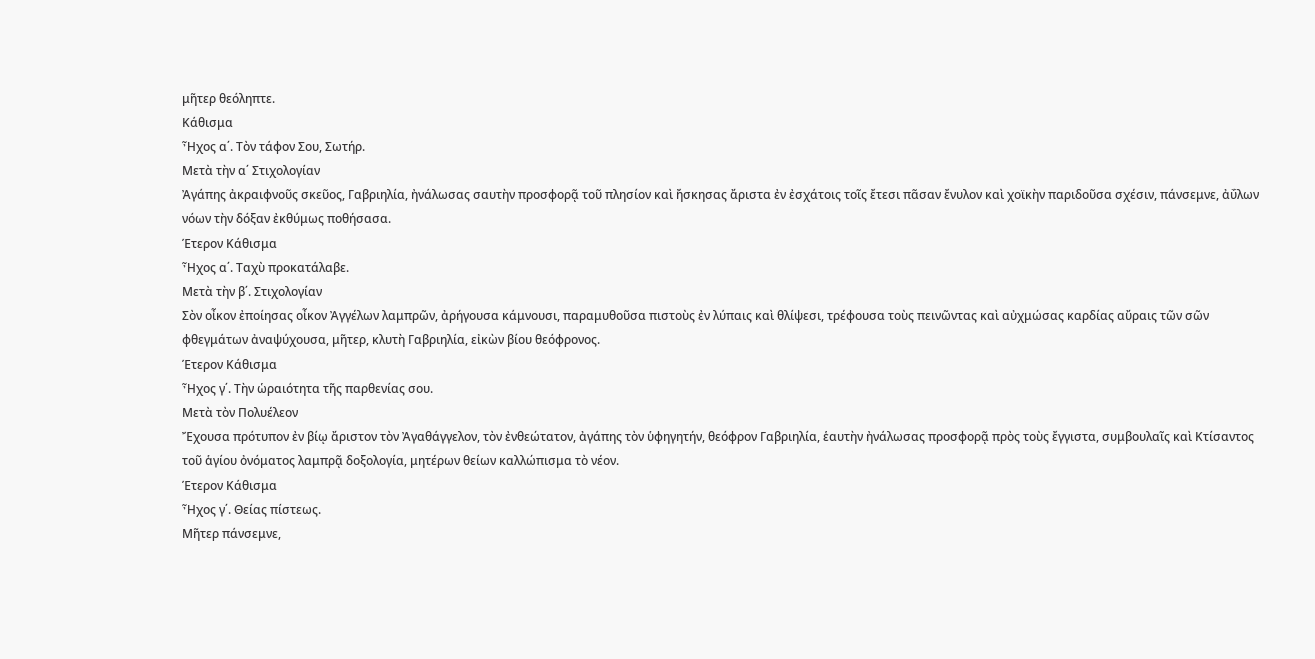μῆτερ θεόληπτε.
Κάθισμα
Ἦχος α΄. Τὸν τάφον Σου, Σωτήρ.
Μετὰ τὴν α΄ Στιχολογίαν
Ἀγάπης ἀκραιφνοῦς σκεῦος, Γαβριηλία, ἠνάλωσας σαυτὴν προσφορᾷ τοῦ πλησίον καὶ ἤσκησας ἄριστα ἐν ἐσχάτοις τοῖς ἔτεσι πᾶσαν ἔνυλον καὶ χοϊκὴν παριδοῦσα σχέσιν, πάνσεμνε, ἀΰλων νόων τὴν δόξαν ἐκθύμως ποθήσασα.
Έτερον Κάθισμα
Ἦχος α΄. Ταχὺ προκατάλαβε.
Μετὰ τὴν β΄. Στιχολογίαν
Σὸν οἶκον ἐποίησας οἶκον Ἀγγέλων λαμπρῶν, ἀρήγουσα κάμνουσι, παραμυθοῦσα πιστοὺς ἐν λύπαις καὶ θλίψεσι, τρέφουσα τοὺς πεινῶντας καὶ αὐχμώσας καρδίας αὔραις τῶν σῶν φθεγμάτων ἀναψύχουσα, μῆτερ, κλυτὴ Γαβριηλία, εἰκὼν βίου θεόφρονος.
Έτερον Κάθισμα
Ἦχος γ΄. Τὴν ὡραιότητα τῆς παρθενίας σου.
Μετὰ τὸν Πολυέλεον
Ἔχουσα πρότυπον ἐν βίῳ ἄριστον τὸν Ἀγαθάγγελον, τὸν ἐνθεώτατον, ἀγάπης τὸν ὑφηγητήν, θεόφρον Γαβριηλία, ἑαυτὴν ἠνάλωσας προσφορᾷ πρὸς τοὺς ἔγγιστα, συμβουλαῖς καὶ Κτίσαντος τοῦ ἁγίου ὀνόματος λαμπρᾷ δοξολογία, μητέρων θείων καλλώπισμα τὸ νέον.
Έτερον Κάθισμα
Ἦχος γ΄. Θείας πίστεως.
Μῆτερ πάνσεμνε,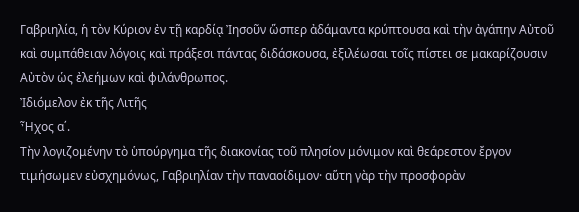Γαβριηλία, ἡ τὸν Κύριον ἐν τῇ καρδίᾳ Ἰησοῦν ὥσπερ ἀδάμαντα κρύπτουσα καὶ τὴν ἀγάπην Αὐτοῦ καὶ συμπάθειαν λόγοις καὶ πράξεσι πάντας διδάσκουσα, ἐξιλέωσαι τοῖς πίστει σε μακαρίζουσιν Αὐτὸν ὡς ἐλεήμων καὶ φιλάνθρωπος.
Ἰδιόμελον ἐκ τῆς Λιτῆς
Ἦχος α΄.
Τὴν λογιζομένην τὸ ὑπούργημα τῆς διακονίας τοῦ πλησίον μόνιμον καὶ θεάρεστον ἔργον τιμήσωμεν εὐσχημόνως, Γαβριηλίαν τὴν παναοίδιμον· αὕτη γὰρ τὴν προσφορὰν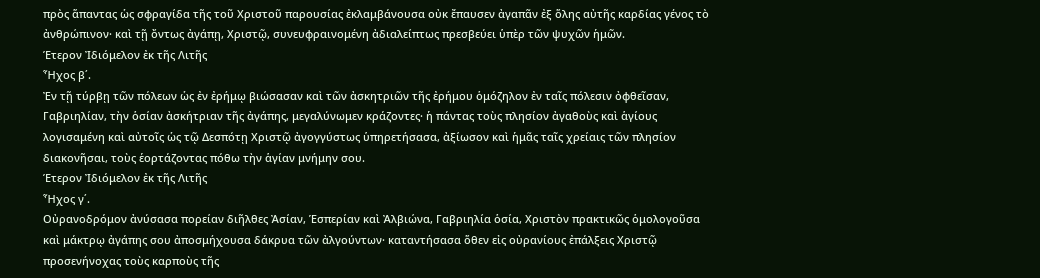πρὸς ἅπαντας ὡς σφραγίδα τῆς τοῦ Χριστοῦ παρουσίας ἐκλαμβάνουσα οὐκ ἔπαυσεν ἀγαπᾶν ἐξ ὅλης αὐτῆς καρδίας γένος τὸ ἀνθρώπινον· καὶ τῇ ὄντως ἀγάπῃ, Χριστῷ, συνευφραινομένη ἀδιαλείπτως πρεσβεύει ὑπὲρ τῶν ψυχῶν ἡμῶν.
Έτερον Ἰδιόμελον ἐκ τῆς Λιτῆς
Ἦχος β΄.
Ἐν τῇ τύρβῃ τῶν πόλεων ὡς ἐν ἐρήμῳ βιώσασαν καὶ τῶν ἀσκητριῶν τῆς ἐρήμου ὁμόζηλον ἐν ταῖς πόλεσιν ὀφθεῖσαν, Γαβριηλίαν, τὴν ὁσίαν ἀσκήτριαν τῆς ἀγάπης, μεγαλύνωμεν κράζοντες· ἡ πάντας τοὺς πλησίον ἀγαθοὺς καὶ ἁγίους λογισαμένη καὶ αὐτοῖς ὡς τῷ Δεσπότῃ Χριστῷ ἀγογγύστως ὑπηρετήσασα, ἀξίωσον καὶ ἡμᾶς ταῖς χρείαις τῶν πλησίον διακονῆσαι, τοὺς ἑορτάζοντας πόθω τὴν ἁγίαν μνήμην σου.
Έτερον Ἰδιόμελον ἐκ τῆς Λιτῆς
Ἦχος γ΄.
Οὐρανοδρόμον ἀνύσασα πορείαν διῆλθες Ἀσίαν, Ἑσπερίαν καὶ Ἀλβιώνα, Γαβριηλία ὁσία, Χριστὸν πρακτικῶς ὁμολογοῦσα καὶ μάκτρῳ ἀγάπης σου ἀποσμήχουσα δάκρυα τῶν ἀλγούντων· καταντήσασα ὅθεν εἰς οὐρανίους ἐπάλξεις Χριστῷ προσενήνοχας τοὺς καρποὺς τῆς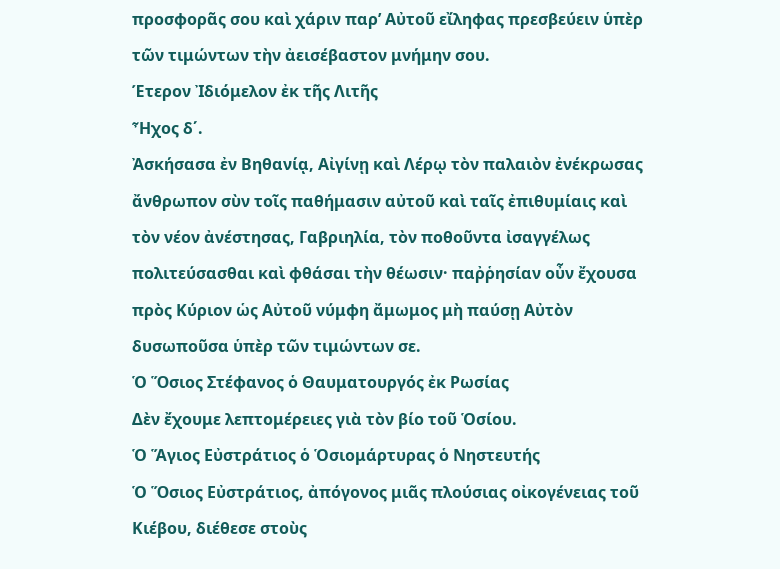προσφορᾶς σου καὶ χάριν παρ’ Αὐτοῦ εἴληφας πρεσβεύειν ὑπὲρ τῶν τιμώντων τὴν ἀεισέβαστον μνήμην σου.
Έτερον Ἰδιόμελον ἐκ τῆς Λιτῆς
Ἦχος δ΄.
Ἀσκήσασα ἐν Βηθανίᾳ, Αἰγίνῃ καὶ Λέρῳ τὸν παλαιὸν ἐνέκρωσας ἄνθρωπον σὺν τοῖς παθήμασιν αὐτοῦ καὶ ταῖς ἐπιθυμίαις καὶ τὸν νέον ἀνέστησας, Γαβριηλία, τὸν ποθοῦντα ἰσαγγέλως πολιτεύσασθαι καὶ φθάσαι τὴν θέωσιν· παῤῥησίαν οὖν ἔχουσα πρὸς Κύριον ὡς Αὐτοῦ νύμφη ἄμωμος μὴ παύσῃ Αὐτὸν δυσωποῦσα ὑπὲρ τῶν τιμώντων σε.
Ὁ Ὅσιος Στέφανος ὁ Θαυματουργός ἐκ Ρωσίας
Δὲν ἔχουμε λεπτομέρειες γιὰ τὸν βίο τοῦ Ὁσίου.
Ὁ Ἅγιος Εὐστράτιος ὁ Ὁσιομάρτυρας ὁ Νηστευτής
Ὁ Ὅσιος Εὐστράτιος, ἀπόγονος μιᾶς πλούσιας οἰκογένειας τοῦ Κιέβου, διέθεσε στοὺς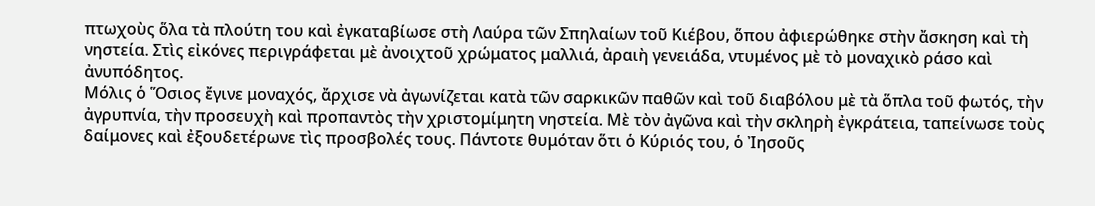πτωχοὺς ὅλα τὰ πλούτη του καὶ ἐγκαταβίωσε στὴ Λαύρα τῶν Σπηλαίων τοῦ Κιέβου, ὅπου ἀφιερώθηκε στὴν ἄσκηση καὶ τὴ νηστεία. Στὶς εἰκόνες περιγράφεται μὲ ἀνοιχτοῦ χρώματος μαλλιά, ἀραιὴ γενειάδα, ντυμένος μὲ τὸ μοναχικὸ ράσο καὶ ἀνυπόδητος.
Μόλις ὁ Ὅσιος ἔγινε μοναχός, ἄρχισε νὰ ἀγωνίζεται κατὰ τῶν σαρκικῶν παθῶν καὶ τοῦ διαβόλου μὲ τὰ ὅπλα τοῦ φωτός, τὴν ἀγρυπνία, τὴν προσευχὴ καὶ προπαντὸς τὴν χριστομίμητη νηστεία. Μὲ τὸν ἀγῶνα καὶ τὴν σκληρὴ ἐγκράτεια, ταπείνωσε τοὺς δαίμονες καὶ ἐξουδετέρωνε τὶς προσβολές τους. Πάντοτε θυμόταν ὅτι ὁ Κύριός του, ὁ Ἰησοῦς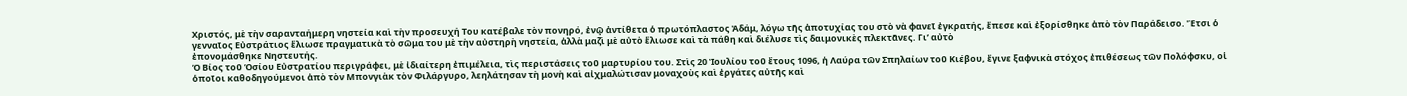Χριστός, μὲ τὴν σαρανταήμερη νηστεία καὶ τὴν προσευχή Του κατέβαλε τὸν πονηρό, ἐνῷ ἀντίθετα ὁ πρωτόπλαστος Ἀδάμ, λόγω τῆς ἀποτυχίας του στὸ νὰ φανεῖ ἐγκρατής, ἔπεσε καὶ ἐξορίσθηκε ἀπὸ τὸν Παράδεισο. Ἔτσι ὁ γενναῖος Εὐστράτιος ἕλιωσε πραγματικὰ τὸ σῶμα του μὲ τὴν αὐστηρὴ νηστεία, ἀλλὰ μαζὶ μὲ αὐτὸ ἕλιωσε καὶ τὰ πάθη καὶ διέλυσε τὶς δαιμονικὲς πλεκτᾶνες. Γι’ αὐτὸ
ἐπονομάσθηκε Νηστευτής.
Ὁ Βίος τοῦ Ὁσίου Εὐστρατίου περιγράφει, μὲ ἰδιαίτερη ἐπιμέλεια, τὶς περιστάσεις τοῦ μαρτυρίου του. Στὶς 20 Ἰουλίου τοῦ ἔτους 1096, ἡ Λαύρα τῶν Σπηλαίων τοῦ Κιέβου, ἔγινε ξαφνικὰ στόχος ἐπιθέσεως τῶν Πολόφσκυ, οἱ ὁποῖοι καθοδηγούμενοι ἀπὸ τὸν Μπονγιὰκ τὸν Φιλάργυρο, λεηλάτησαν τὴ μονὴ καὶ αἰχμαλώτισαν μοναχοὺς καὶ ἐργάτες αὐτῆς καὶ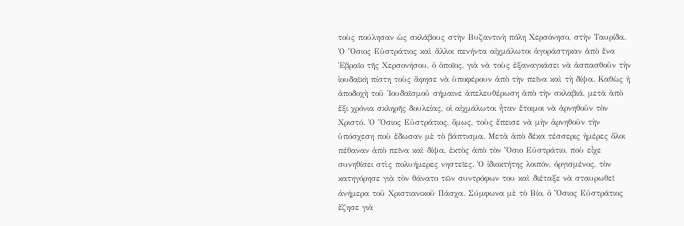τοὺς πούλησαν ὡς σκλάβους στὴν Βυζαντινὴ πόλη Χερσόνησο, στὴν Ταυρίδα.
Ὁ Ὅσιος Εὐστράτιος καὶ ἄλλοι πενήντα αἰχμάλωτοι ἀγοράστηκαν ἀπὸ ἕνα Ἑβραῖο τῆς Χερσονήσου, ὁ ὁποῖος, γιὰ νὰ τοὺς ἐξαναγκάσει νὰ ἀσπασθοῦν τὴν ἰουδαϊκὴ πίστη τοὺς ἄφησε νὰ ὑποφέρουν ἀπὸ τὴν πεῖνα καὶ τὴ δίψα. Καθὼς ἡ ἀποδοχὴ τοῦ Ἰουδαϊσμοῦ σήμαινε ἀπελευθέρωση ἀπὸ τὴν σκλαβιά, μετὰ ἀπὸ ἕξι χρόνια σκληρῆς δουλείας, οἱ αἰχμάλωτοι ἦταν ἕτοιμοι νὰ ἀρνηθοῦν τὸν Χριστό. Ὁ Ὅσιος Εὐστράτιος, ὅμως, τοὺς ἔπεισε νὰ μὴν ἀρνηθοῦν τὴν ὑπόσχεση ποὺ ἔδωσαν μὲ τὸ βάπτισμα. Μετὰ ἀπὸ δέκα τέσσερις ἡμέρες ὅλοι πέθαναν ἀπὸ πεῖνα καὶ δίψα, ἐκτὸς ἀπὸ τὸν Ὅσιο Εὐστράτιο, ποὺ εἶχε συνηθίσει στὶς πολυήμερες νηστεῖες. Ὁ ἰδιοκτήτης λοιπόν, ὀργισμένος, τὸν κατηγόρησε γιὰ τὸν θάνατο τῶν συντρόφων του καὶ διέταξε νὰ σταυρωθεῖ ἀνήμερα τοῦ Χριστιανικοῦ Πάσχα. Σύμφωνα μὲ τὸ Βίο, ὁ Ὅσιος Εὐστράτιος ἔζησε γιὰ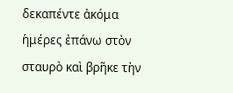δεκαπέντε ἀκόμα ἡμέρες ἐπάνω στὸν σταυρὸ καὶ βρῆκε τὴν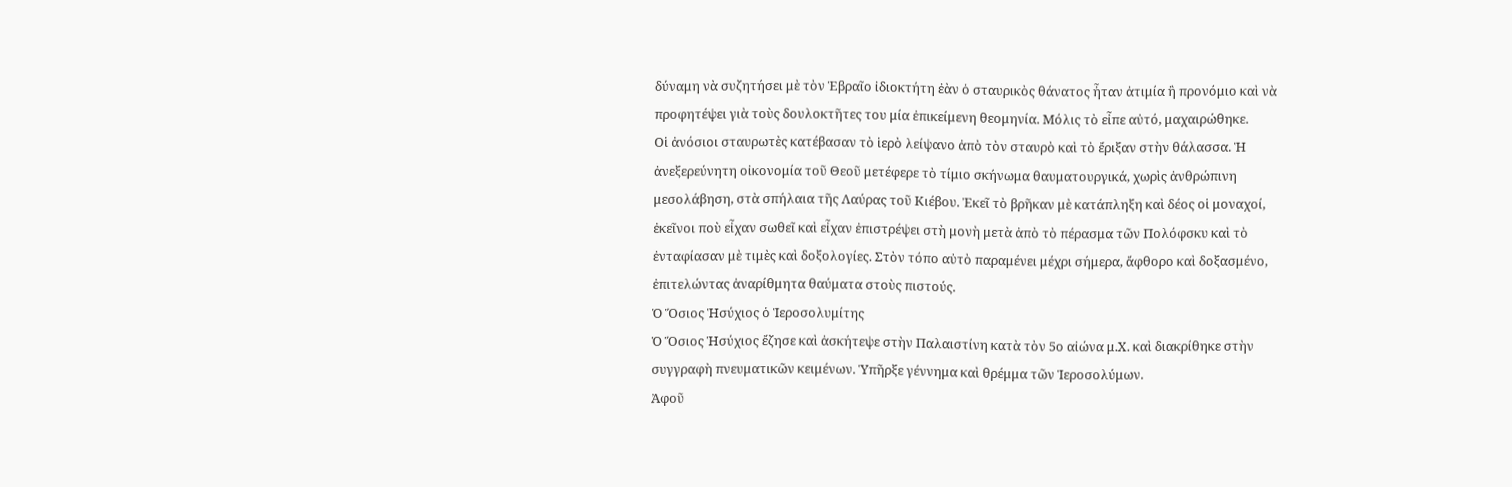δύναμη νὰ συζητήσει μὲ τὸν Ἑβραῖο ἰδιοκτήτη ἐὰν ὁ σταυρικὸς θάνατος ἦταν ἀτιμία ἢ προνόμιο καὶ νὰ προφητέψει γιὰ τοὺς δουλοκτῆτες του μία ἐπικείμενη θεομηνία. Μόλις τὸ εἶπε αὐτό, μαχαιρώθηκε.
Οἱ ἀνόσιοι σταυρωτὲς κατέβασαν τὸ ἱερὸ λείψανο ἀπὸ τὸν σταυρὸ καὶ τὸ ἔριξαν στὴν θάλασσα. Ἡ ἀνεξερεύνητη οἰκονομία τοῦ Θεοῦ μετέφερε τὸ τίμιο σκήνωμα θαυματουργικά, χωρὶς ἀνθρώπινη μεσολάβηση, στὰ σπήλαια τῆς Λαύρας τοῦ Κιέβου. Ἐκεῖ τὸ βρῆκαν μὲ κατάπληξη καὶ δέος οἱ μοναχοί, ἐκεῖνοι ποὺ εἶχαν σωθεῖ καὶ εἶχαν ἐπιστρέψει στὴ μονὴ μετὰ ἀπὸ τὸ πέρασμα τῶν Πολόφσκυ καὶ τὸ ἐνταφίασαν μὲ τιμὲς καὶ δοξολογίες. Στὸν τόπο αὐτὸ παραμένει μέχρι σήμερα, ἄφθορο καὶ δοξασμένο, ἐπιτελώντας ἀναρίθμητα θαύματα στοὺς πιστούς.
Ὁ Ὅσιος Ἡσύχιος ὁ Ἱεροσολυμίτης
Ὁ Ὅσιος Ἡσύχιος ἔζησε καὶ ἀσκήτεψε στὴν Παλαιστίνη κατὰ τὸν 5ο αἰώνα μ.Χ. καὶ διακρίθηκε στὴν συγγραφὴ πνευματικῶν κειμένων. Ὑπῆρξε γέννημα καὶ θρέμμα τῶν Ἱεροσολύμων.
Ἀφοῦ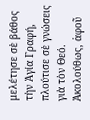μελέτησε σὲ βάθος τὴν Ἁγία Γραφή, πλούτισε σὲ γνώσεις γιὰ τὸν Θεό. Ἀκολούθως, ἀφοῦ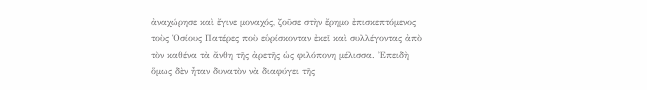ἀναχώρησε καὶ ἔγινε μοναχός, ζοῦσε στὴν ἔρημο ἐπισκεπτόμενος τοὺς Ὁσίους Πατέρες ποὺ εὑρίσκονταν ἐκεῖ καὶ συλλέγοντας ἀπὸ τὸν καθένα τὰ ἄνθη τῆς ἀρετῆς ὡς φιλόπονη μέλισσα. Ἐπειδὴ ὅμως δὲν ἦταν δυνατὸν νὰ διαφύγει τῆς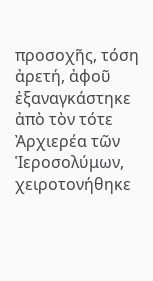προσοχῆς, τόση ἀρετή, ἀφοῦ ἐξαναγκάστηκε ἀπὸ τὸν τότε Ἀρχιερέα τῶν Ἱεροσολύμων, χειροτονήθηκε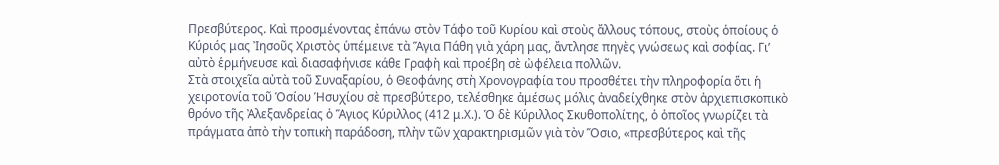Πρεσβύτερος. Καὶ προσμένοντας ἐπάνω στὸν Τάφο τοῦ Κυρίου καὶ στοὺς ἄλλους τόπους, στοὺς ὁποίους ὁ Κύριός μας Ἰησοῦς Χριστὸς ὑπέμεινε τὰ Ἅγια Πάθη γιὰ χάρη μας, ἄντλησε πηγὲς γνώσεως καὶ σοφίας. Γι’ αὐτὸ ἑρμήνευσε καὶ διασαφήνισε κάθε Γραφὴ καὶ προέβη σὲ ὠφέλεια πολλῶν.
Στὰ στοιχεῖα αὐτὰ τοῦ Συναξαρίου, ὁ Θεοφάνης στὴ Χρονογραφία του προσθέτει τὴν πληροφορία ὅτι ἡ χειροτονία τοῦ Ὁσίου Ἡσυχίου σὲ πρεσβύτερο, τελέσθηκε ἀμέσως μόλις ἀναδείχθηκε στὸν ἀρχιεπισκοπικὸ θρόνο τῆς Ἀλεξανδρείας ὁ Ἅγιος Κύριλλος (412 μ.Χ.). Ὁ δὲ Κύριλλος Σκυθοπολίτης, ὁ ὁποῖος γνωρίζει τὰ πράγματα ἀπὸ τὴν τοπικὴ παράδοση, πλὴν τῶν χαρακτηρισμῶν γιὰ τὸν Ὅσιο, «πρεσβύτερος καὶ τῆς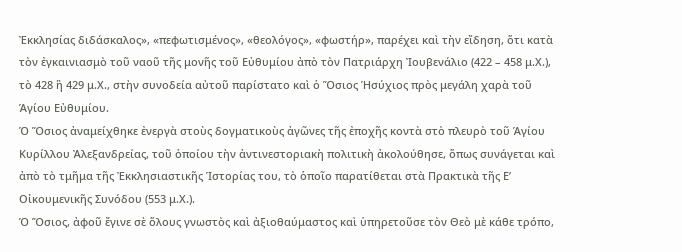Ἐκκλησίας διδάσκαλος», «πεφωτισμένος», «θεολόγος», «φωστήρ», παρέχει καὶ τὴν εἴδηση, ὅτι κατὰ τὸν ἐγκαινιασμὸ τοῦ ναοῦ τῆς μονῆς τοῦ Εὐθυμίου ἀπὸ τὸν Πατριάρχη Ἰουβενάλιο (422 – 458 μ.Χ.), τὸ 428 ἢ 429 μ.Χ., στὴν συνοδεία αὐτοῦ παρίστατο καὶ ὁ Ὅσιος Ἡσύχιος πρὸς μεγάλη χαρὰ τοῦ Ἁγίου Εὐθυμίου.
Ὁ Ὅσιος ἀναμείχθηκε ἐνεργὰ στοὺς δογματικοὺς ἀγῶνες τῆς ἐποχῆς κοντὰ στὸ πλευρὸ τοῦ Ἁγίου Κυρίλλου Ἀλεξανδρείας, τοῦ ὁποίου τὴν ἀντινεστοριακὴ πολιτικὴ ἀκολούθησε, ὅπως συνάγεται καὶ ἀπὸ τὸ τμῆμα τῆς Ἐκκλησιαστικῆς Ἱστορίας του, τὸ ὁποῖο παρατίθεται στὰ Πρακτικὰ τῆς Ε’ Οἰκουμενικῆς Συνόδου (553 μ.Χ.).
Ὁ Ὅσιος, ἀφοῦ ἔγινε σὲ ὅλους γνωστὸς καὶ ἀξιοθαύμαστος καὶ ὑπηρετοῦσε τὸν Θεὸ μὲ κάθε τρόπο,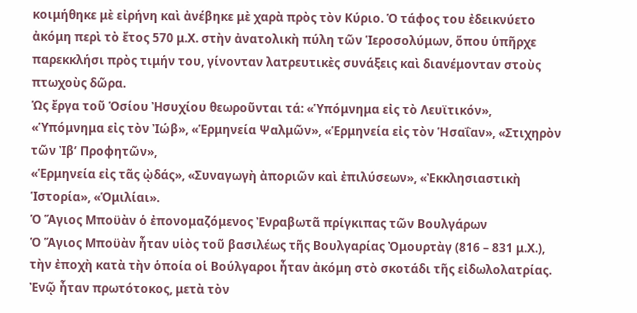κοιμήθηκε μὲ εἰρήνη καὶ ἀνέβηκε μὲ χαρὰ πρὸς τὸν Κύριο. Ὁ τάφος του ἐδεικνύετο ἀκόμη περὶ τὸ ἔτος 570 μ.Χ. στὴν ἀνατολικὴ πύλη τῶν Ἱεροσολύμων, ὅπου ὑπῆρχε παρεκκλήσι πρὸς τιμήν του, γίνονταν λατρευτικὲς συνάξεις καὶ διανέμονταν στοὺς πτωχοὺς δῶρα.
Ὡς ἔργα τοῦ Ὁσίου Ἠσυχίου θεωροῦνται τά: «Ὑπόμνημα εἰς τὸ Λευϊτικόν», «Ὑπόμνημα εἰς τὸν Ἰώβ», «Ἑρμηνεία Ψαλμῶν», «Ἑρμηνεία εἰς τὸν Ἡσαΐαν», «Στιχηρὸν τῶν Ἰβ’ Προφητῶν»,
«Ἑρμηνεία εἰς τᾶς ᾠδάς», «Συναγωγὴ ἀποριῶν καὶ ἐπιλύσεων», «Ἐκκλησιαστικὴ Ἱστορία», «Ὁμιλίαι».
Ὁ Ἅγιος Μποϋὰν ὁ ἐπονομαζόμενος Ἐνραβωτᾶ πρίγκιπας τῶν Βουλγάρων
Ὁ Ἅγιος Μποϋὰν ἦταν υἱὸς τοῦ βασιλέως τῆς Βουλγαρίας Ὀμουρτὰγ (816 – 831 μ.Χ.), τὴν ἐποχὴ κατὰ τὴν ὁποία οἱ Βούλγαροι ἦταν ἀκόμη στὸ σκοτάδι τῆς εἰδωλολατρίας. Ἐνῷ ἦταν πρωτότοκος, μετὰ τὸν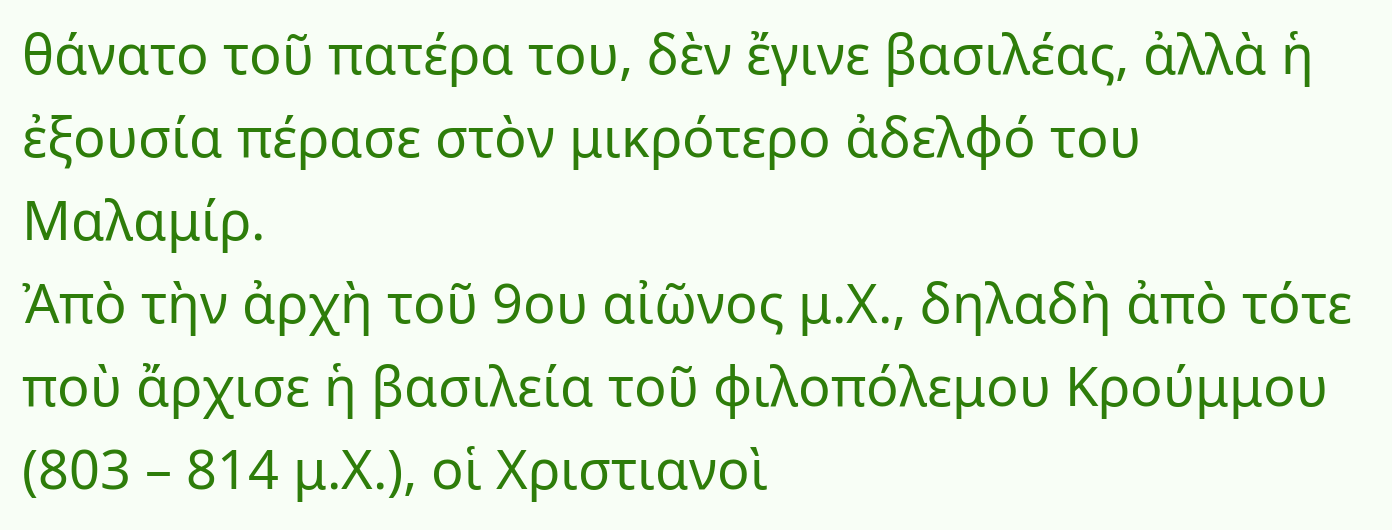θάνατο τοῦ πατέρα του, δὲν ἔγινε βασιλέας, ἀλλὰ ἡ ἐξουσία πέρασε στὸν μικρότερο ἀδελφό του Μαλαμίρ.
Ἀπὸ τὴν ἀρχὴ τοῦ 9ου αἰῶνος μ.Χ., δηλαδὴ ἀπὸ τότε ποὺ ἄρχισε ἡ βασιλεία τοῦ φιλοπόλεμου Κρούμμου (803 – 814 μ.Χ.), οἱ Χριστιανοὶ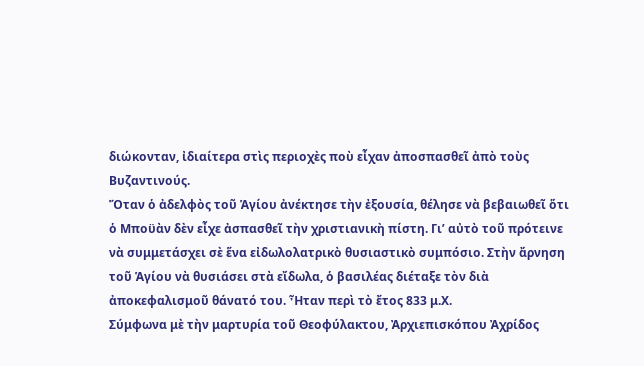διώκονταν, ἰδιαίτερα στὶς περιοχὲς ποὺ εἶχαν ἀποσπασθεῖ ἀπὸ τοὺς Βυζαντινούς.
Ὅταν ὁ ἀδελφὸς τοῦ Ἁγίου ἀνέκτησε τὴν ἐξουσία, θέλησε νὰ βεβαιωθεῖ ὅτι ὁ Μποϋὰν δὲν εἶχε ἀσπασθεῖ τὴν χριστιανικὴ πίστη. Γι’ αὐτὸ τοῦ πρότεινε νὰ συμμετάσχει σὲ ἕνα εἰδωλολατρικὸ θυσιαστικὸ συμπόσιο. Στὴν ἄρνηση τοῦ Ἁγίου νὰ θυσιάσει στὰ εἴδωλα, ὁ βασιλέας διέταξε τὸν διὰ ἀποκεφαλισμοῦ θάνατό του. Ἦταν περὶ τὸ ἔτος 833 μ.Χ.
Σύμφωνα μὲ τὴν μαρτυρία τοῦ Θεοφύλακτου, Ἀρχιεπισκόπου Ἀχρίδος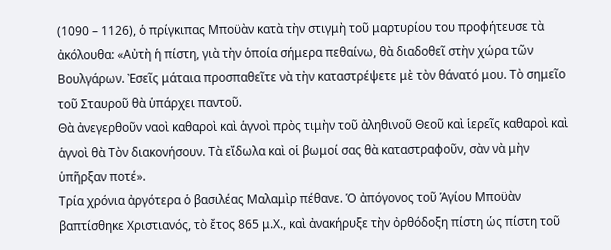(1090 – 1126), ὁ πρίγκιπας Μποϋὰν κατὰ τὴν στιγμὴ τοῦ μαρτυρίου του προφήτευσε τὰ ἀκόλουθα: «Αὐτὴ ἡ πίστη, γιὰ τὴν ὁποία σήμερα πεθαίνω, θὰ διαδοθεῖ στὴν χώρα τῶν Βουλγάρων. Ἐσεῖς μάταια προσπαθεῖτε νὰ τὴν καταστρέψετε μὲ τὸν θάνατό μου. Τὸ σημεῖο τοῦ Σταυροῦ θὰ ὑπάρχει παντοῦ.
Θὰ ἀνεγερθοῦν ναοὶ καθαροὶ καὶ ἁγνοὶ πρὸς τιμὴν τοῦ ἀληθινοῦ Θεοῦ καὶ ἱερεῖς καθαροὶ καὶ ἁγνοὶ θὰ Τὸν διακονήσουν. Τὰ εἴδωλα καὶ οἱ βωμοί σας θὰ καταστραφοῦν, σὰν νὰ μὴν ὑπῆρξαν ποτέ».
Τρία χρόνια ἀργότερα ὁ βασιλέας Μαλαμὶρ πέθανε. Ὁ ἀπόγονος τοῦ Ἁγίου Μποϋὰν βαπτίσθηκε Χριστιανός, τὸ ἔτος 865 μ.Χ., καὶ ἀνακήρυξε τὴν ὀρθόδοξη πίστη ὡς πίστη τοῦ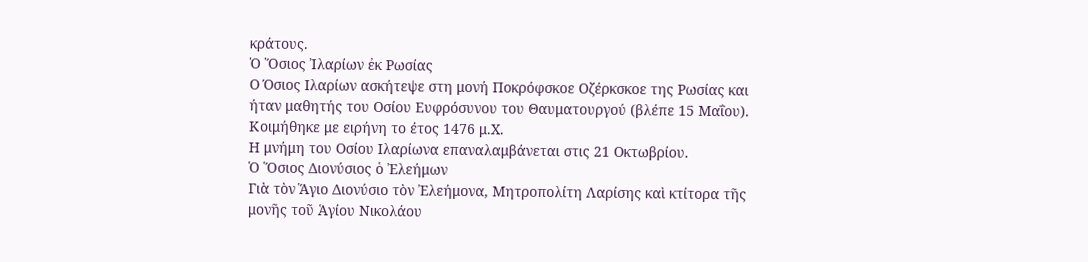κράτους.
Ὁ Ὅσιος Ἰλαρίων ἐκ Ρωσίας
Ο Όσιος Ιλαρίων ασκήτεψε στη μονή Ποκρόφσκοε Οζέρκσκοε της Ρωσίας και ήταν μαθητής του Οσίου Ευφρόσυνου του Θαυματουργού (βλέπε 15 Μαΐου). Κοιμήθηκε με ειρήνη το έτος 1476 μ.Χ.
Η μνήμη του Οσίου Ιλαρίωνα επαναλαμβάνεται στις 21 Οκτωβρίου.
Ὁ Ὅσιος Διονύσιος ὁ Ἐλεήμων
Γιὰ τὸν Ἅγιο Διονύσιο τὸν Ἐλεήμονα, Μητροπολίτη Λαρίσης καὶ κτίτορα τῆς μονῆς τοῦ Ἁγίου Νικολάου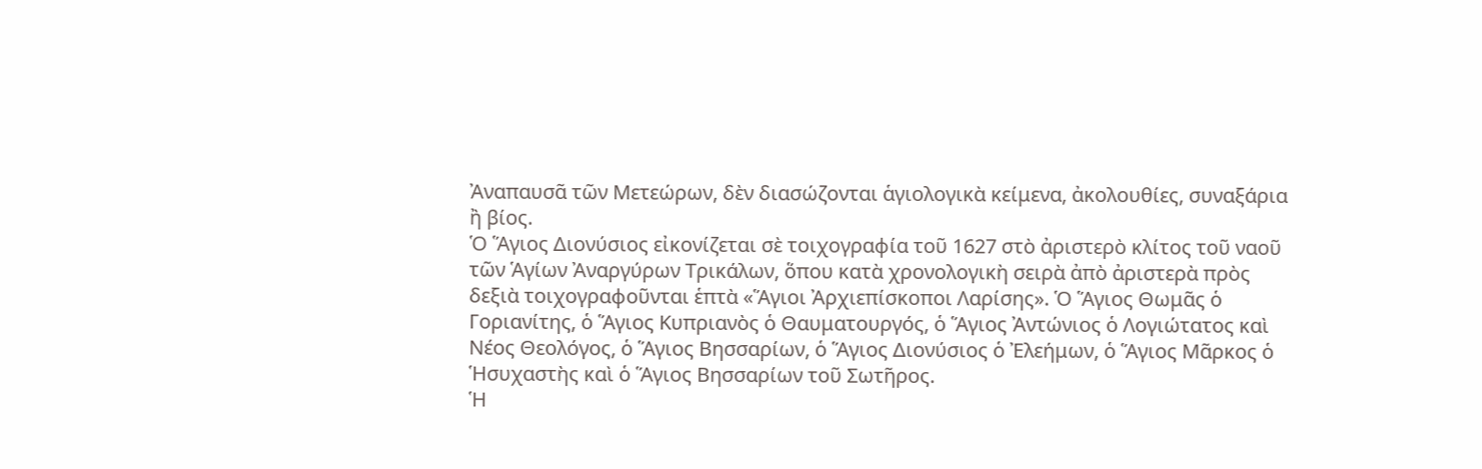Ἀναπαυσᾶ τῶν Μετεώρων, δὲν διασώζονται ἁγιολογικὰ κείμενα, ἀκολουθίες, συναξάρια ἢ βίος.
Ὁ Ἅγιος Διονύσιος εἰκονίζεται σὲ τοιχογραφία τοῦ 1627 στὸ ἀριστερὸ κλίτος τοῦ ναοῦ τῶν Ἁγίων Ἀναργύρων Τρικάλων, ὅπου κατὰ χρονολογικὴ σειρὰ ἀπὸ ἀριστερὰ πρὸς δεξιὰ τοιχογραφοῦνται ἑπτὰ «Ἅγιοι Ἀρχιεπίσκοποι Λαρίσης». Ὁ Ἅγιος Θωμᾶς ὁ Γοριανίτης, ὁ Ἅγιος Κυπριανὸς ὁ Θαυματουργός, ὁ Ἅγιος Ἀντώνιος ὁ Λογιώτατος καὶ Νέος Θεολόγος, ὁ Ἅγιος Βησσαρίων, ὁ Ἅγιος Διονύσιος ὁ Ἐλεήμων, ὁ Ἅγιος Μᾶρκος ὁ Ἡσυχαστὴς καὶ ὁ Ἅγιος Βησσαρίων τοῦ Σωτῆρος.
Ἡ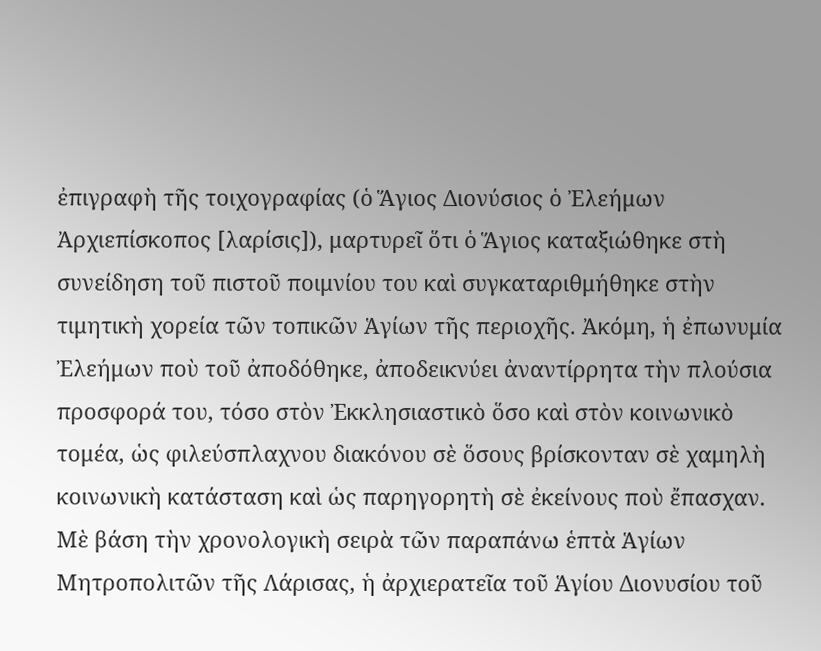ἐπιγραφὴ τῆς τοιχογραφίας (ὁ Ἅγιος Διονύσιος ὁ Ἐλεήμων Ἀρχιεπίσκοπος [λαρίσις]), μαρτυρεῖ ὅτι ὁ Ἅγιος καταξιώθηκε στὴ συνείδηση τοῦ πιστοῦ ποιμνίου του καὶ συγκαταριθμήθηκε στὴν τιμητικὴ χορεία τῶν τοπικῶν Ἁγίων τῆς περιοχῆς. Ἀκόμη, ἡ ἐπωνυμία Ἐλεήμων ποὺ τοῦ ἀποδόθηκε, ἀποδεικνύει ἀναντίρρητα τὴν πλούσια προσφορά του, τόσο στὸν Ἐκκλησιαστικὸ ὅσο καὶ στὸν κοινωνικὸ τομέα, ὡς φιλεύσπλαχνου διακόνου σὲ ὅσους βρίσκονταν σὲ χαμηλὴ κοινωνικὴ κατάσταση καὶ ὡς παρηγορητὴ σὲ ἐκείνους ποὺ ἔπασχαν.
Μὲ βάση τὴν χρονολογικὴ σειρὰ τῶν παραπάνω ἑπτὰ Ἁγίων Μητροπολιτῶν τῆς Λάρισας, ἡ ἀρχιερατεῖα τοῦ Ἁγίου Διονυσίου τοῦ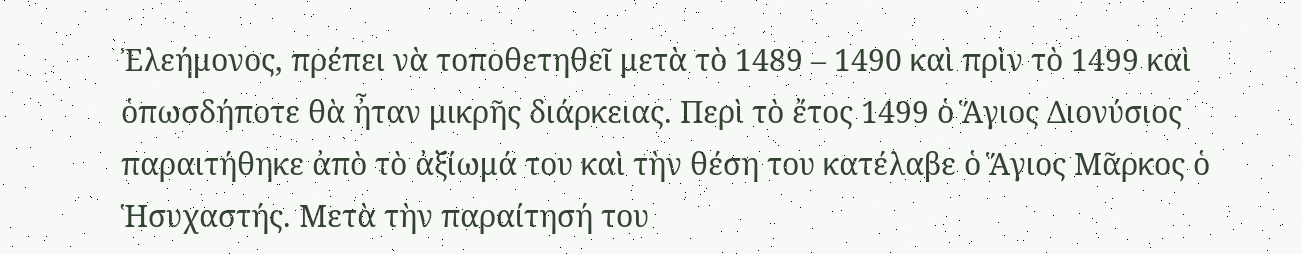Ἐλεήμονος, πρέπει νὰ τοποθετηθεῖ μετὰ τὸ 1489 – 1490 καὶ πρὶν τὸ 1499 καὶ ὁπωσδήποτε θὰ ἦταν μικρῆς διάρκειας. Περὶ τὸ ἔτος 1499 ὁ Ἅγιος Διονύσιος παραιτήθηκε ἀπὸ τὸ ἀξίωμά του καὶ τὴν θέση του κατέλαβε ὁ Ἅγιος Μᾶρκος ὁ Ἡσυχαστής. Μετὰ τὴν παραίτησή του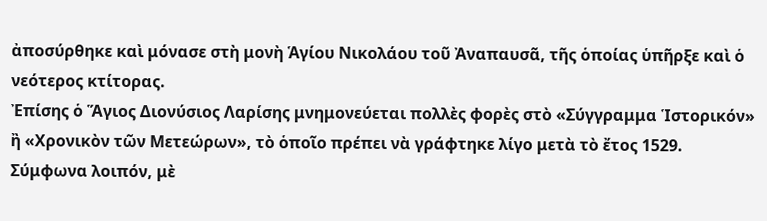ἀποσύρθηκε καὶ μόνασε στὴ μονὴ Ἁγίου Νικολάου τοῦ Ἀναπαυσᾶ, τῆς ὁποίας ὑπῆρξε καὶ ὁ νεότερος κτίτορας.
Ἐπίσης ὁ Ἅγιος Διονύσιος Λαρίσης μνημονεύεται πολλὲς φορὲς στὸ «Σύγγραμμα Ἱστορικόν» ἢ «Χρονικὸν τῶν Μετεώρων», τὸ ὁποῖο πρέπει νὰ γράφτηκε λίγο μετὰ τὸ ἔτος 1529.
Σύμφωνα λοιπόν, μὲ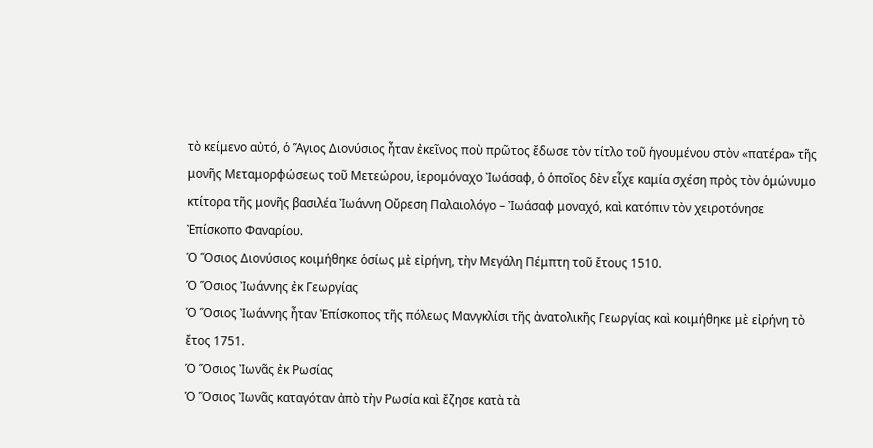τὸ κείμενο αὐτό, ὁ Ἅγιος Διονύσιος ἦταν ἐκεῖνος ποὺ πρῶτος ἔδωσε τὸν τίτλο τοῦ ἡγουμένου στὸν «πατέρα» τῆς μονῆς Μεταμορφώσεως τοῦ Μετεώρου, ἱερομόναχο Ἰωάσαφ, ὁ ὁποῖος δὲν εἶχε καμία σχέση πρὸς τὸν ὁμώνυμο κτίτορα τῆς μονῆς βασιλέα Ἰωάννη Οὔρεση Παλαιολόγο – Ἰωάσαφ μοναχό, καὶ κατόπιν τὸν χειροτόνησε Ἐπίσκοπο Φαναρίου.
Ὁ Ὅσιος Διονύσιος κοιμήθηκε ὁσίως μὲ εἰρήνη, τὴν Μεγάλη Πέμπτη τοῦ ἔτους 1510.
Ὁ Ὅσιος Ἰωάννης ἐκ Γεωργίας
Ὁ Ὅσιος Ἰωάννης ἦταν Ἐπίσκοπος τῆς πόλεως Μανγκλίσι τῆς ἀνατολικῆς Γεωργίας καὶ κοιμήθηκε μὲ εἰρήνη τὸ ἔτος 1751.
Ὁ Ὅσιος Ἰωνᾶς ἐκ Ρωσίας
Ὁ Ὅσιος Ἰωνᾶς καταγόταν ἀπὸ τὴν Ρωσία καὶ ἔζησε κατὰ τὰ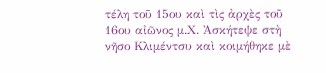τέλη τοῦ 15ου καὶ τὶς ἀρχὲς τοῦ 16ου αἰῶνος μ.Χ. Ἀσκήτεψε στὴ νῆσο Κλιμέντσυ καὶ κοιμήθηκε μὲ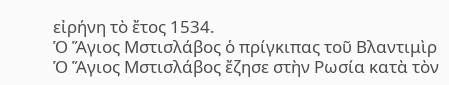εἰρήνη τὸ ἔτος 1534.
Ὁ Ἅγιος Μστισλάβος ὁ πρίγκιπας τοῦ Βλαντιμὶρ
Ὁ Ἅγιος Μστισλάβος ἔζησε στὴν Ρωσία κατὰ τὸν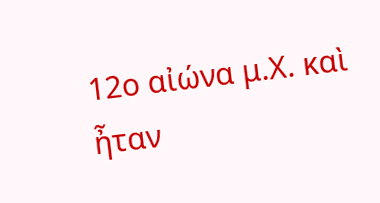12ο αἰώνα μ.Χ. καὶ ἦταν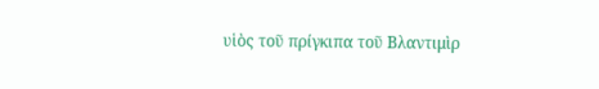υἱὸς τοῦ πρίγκιπα τοῦ Βλαντιμὶρ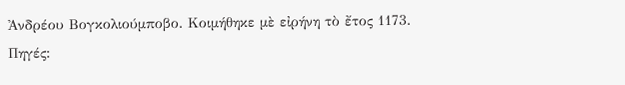Ἀνδρέου Βογκολιούμποβο. Κοιμήθηκε μὲ εἰρήνη τὸ ἔτος 1173.
Πηγές: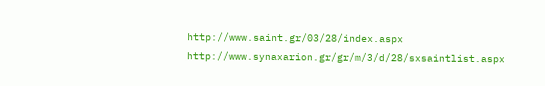http://www.saint.gr/03/28/index.aspx
http://www.synaxarion.gr/gr/m/3/d/28/sxsaintlist.aspx